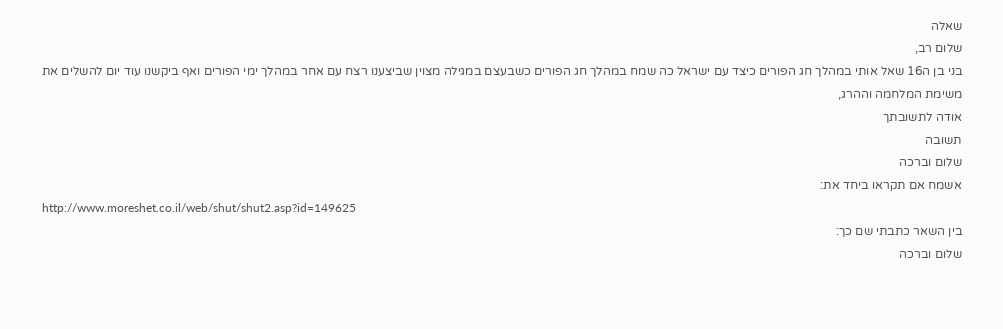שאלה
שלום רב,
בני בן ה16 שאל אותי במהלך חג הפורים כיצד עם ישראל כה שמח במהלך חג הפורים כשבעצם במגילה מצוין שביצענו רצח עם אחר במהלך ימי הפורים ואף ביקשנו עוד יום להשלים את משימת המלחמה וההרג,
אודה לתשובתך
תשובה
שלום וברכה
אשמח אם תקראו ביחד את:
http://www.moreshet.co.il/web/shut/shut2.asp?id=149625
בין השאר כתבתי שם כך:
שלום וברכה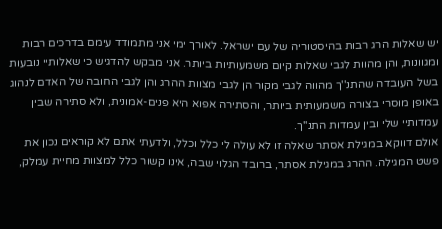יש שאלות הרג רבות בהיסטוריה של עם ישראל. לאורך ימי אני מתמודד עימם בדרכים רבות ומגוונות, והן מהוות לגבי שאלות קיום משמעותיות ביותר. אני מבקש להדגיש כי שאלותיי נובעות בשל העובדה שהתנ''ך מהווה לגבי מקור הן לגבי מצוות ההרג והן לגבי החובה של האדם לנהוג באופן מוסרי בצורה משמעותית ביותר, והסתירה אפוא היא פנים-אמונית, ולא סתירה שבין עמדותיי שלי ובין עמדות התנ''ך.
אולם דווקא במגילת אסתר שאלה זו לא עולה לי כלל וכלל, ולדעתי אתם לא קוראים נכון את פשט המגילה. ההרג במגילת אסתר, ברובד הגלוי שבה, אינו קשור כלל למצוות מחיית עמלק,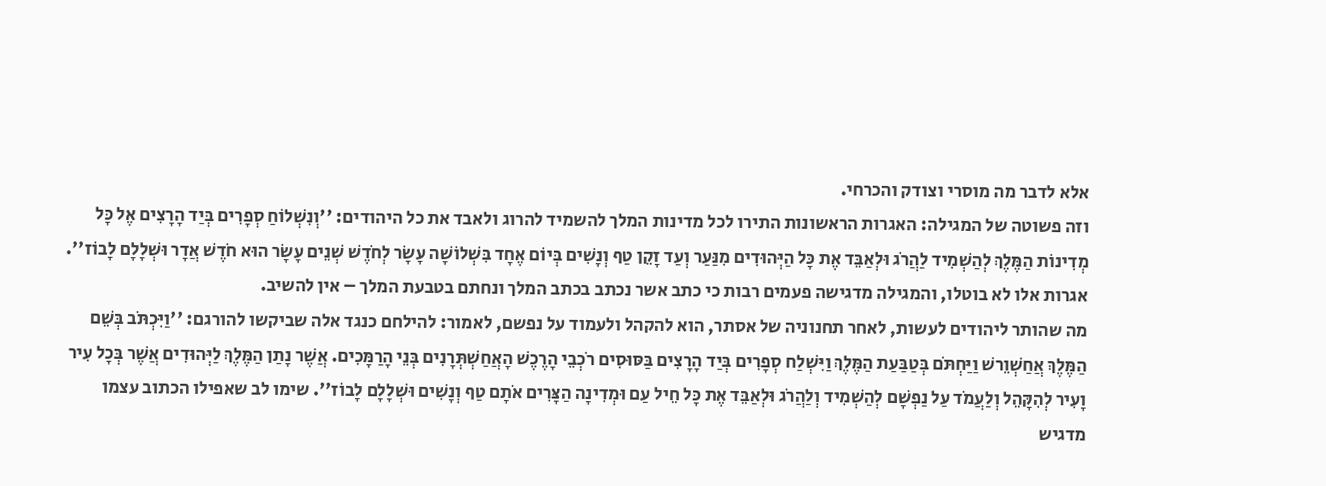אלא לדבר מה מוסרי וצודק והכרחי.
וזה פשוטה של המגילה: האגרות הראשונות התירו לכל מדינות המלך להשמיד להרוג ולאבד את כל היהודים: ''וְנִשְׁלוֹחַ סְפָרִים בְּיַד הָרָצִים אֶל כָּל מְדִינוֹת הַמֶּלֶךְ לְהַשְׁמִיד לַהֲרֹג וּלְאַבֵּד אֶת כָּל הַיְּהוּדִים מִנַּעַר וְעַד זָקֵן טַף וְנָשִׁים בְּיוֹם אֶחָד בִּשְׁלוֹשָׁה עָשָׂר לְחֹדֶשׁ שְׁנֵים עָשָׂר הוּא חֹדֶשׁ אֲדָר וּשְׁלָלָם לָבוֹז''.
אגרות אלו לא בוטלו, והמגילה מדגישה פעמים רבות כי כתב אשר נכתב בכתב המלך ונחתם בטבעת המלך – אין להשיב.
מה שהותר ליהודים לעשות, לאחר תחנוניה של אסתר, הוא להקהל ולעמוד על נפשם, לאמור: להילחם כנגד אלה שביקשו להורגם: ''וַיִּכְתֹּב בְּשֵׁם הַמֶּלֶךְ אֲחַשְׁוֵרשׁ וַיַּחְתֹּם בְּטַבַּעַת הַמֶּלֶךְ וַיִּשְׁלַח סְפָרִים בְּיַד הָרָצִים בַּסּוּסִים רֹכְבֵי הָרֶכֶשׁ הָאֲחַשְׁתְּרָנִים בְּנֵי הָרַמָּכִים. אֲשֶׁר נָתַן הַמֶּלֶךְ לַיְּהוּדִים אֲשֶׁר בְּכָל עִיר וָעִיר לְהִקָּהֵל וְלַעֲמֹד עַל נַפְשָׁם לְהַשְׁמִיד וְלַהֲרֹג וּלְאַבֵּד אֶת כָּל חֵיל עַם וּמְדִינָה הַצָּרִים אֹתָם טַף וְנָשִׁים וּשְׁלָלָם לָבוֹז''. שימו לב שאפילו הכתוב עצמו מדגיש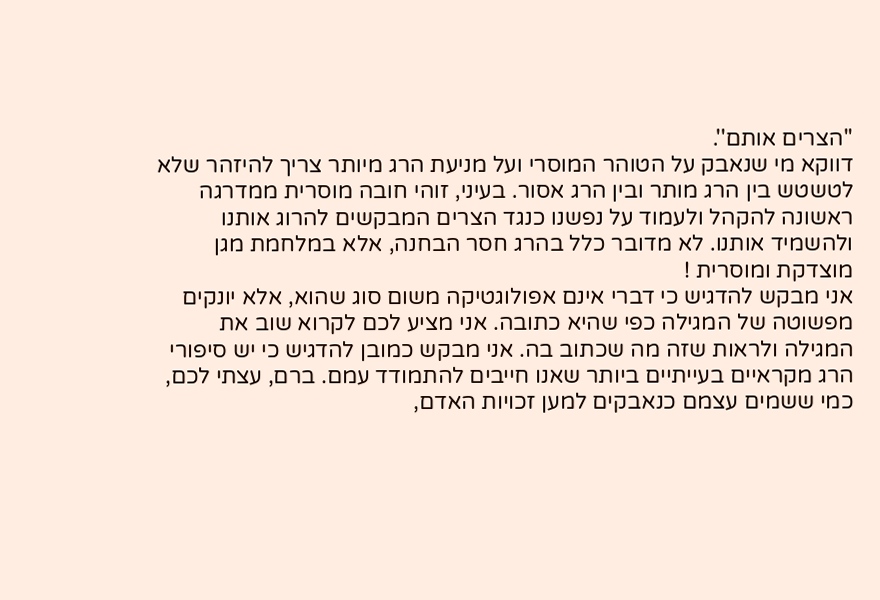''הצרים אותם''.
דווקא מי שנאבק על הטוהר המוסרי ועל מניעת הרג מיותר צריך להיזהר שלא לטשטש בין הרג מותר ובין הרג אסור. בעיני, זוהי חובה מוסרית ממדרגה ראשונה להקהל ולעמוד על נפשנו כנגד הצרים המבקשים להרוג אותנו ולהשמיד אותנו. לא מדובר כלל בהרג חסר הבחנה, אלא במלחמת מגן מוצדקת ומוסרית !
אני מבקש להדגיש כי דברי אינם אפולוגטיקה משום סוג שהוא, אלא יונקים מפשוטה של המגילה כפי שהיא כתובה. אני מציע לכם לקרוא שוב את המגילה ולראות שזה מה שכתוב בה. אני מבקש כמובן להדגיש כי יש סיפורי הרג מקראיים בעייתיים ביותר שאנו חייבים להתמודד עמם. ברם, עצתי לכם, כמי ששמים עצמם כנאבקים למען זכויות האדם,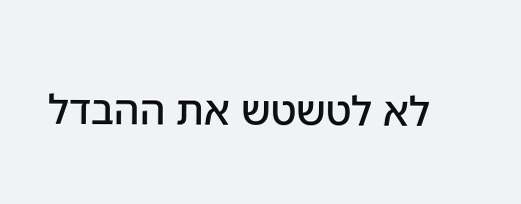לא לטשטש את ההבדל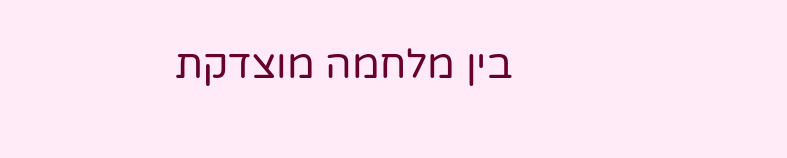בין מלחמה מוצדקת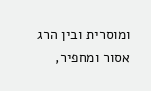ומוסרית ובין הרג אסור ומחפיר,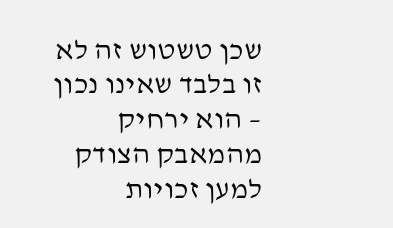שכן טשטוש זה לא זו בלבד שאינו נכון – הוא ירחיק מהמאבק הצודק למען זכויות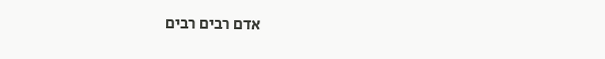אדם רבים רבים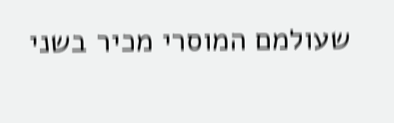שעולמם המוסרי מכיר בשני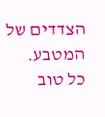הצדדים של המטבע.
כל טוב